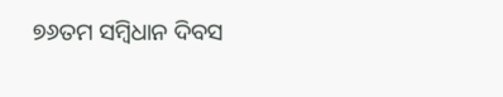୭୬ତମ ସମ୍ବିଧାନ ଦିବସ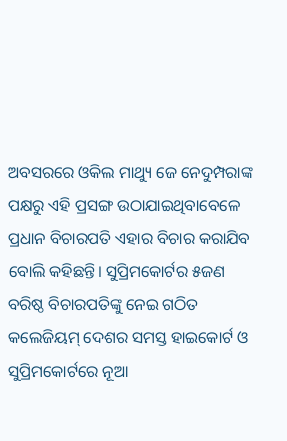ଅବସରରେ ଓକିଲ ମାଥ୍ୟୁ ଜେ ନେଦୁମ୍ପରାଙ୍କ ପକ୍ଷରୁ ଏହି ପ୍ରସଙ୍ଗ ଉଠାଯାଇଥିବାବେଳେ ପ୍ରଧାନ ବିଚାରପତି ଏହାର ବିଚାର କରାଯିବ ବୋଲି କହିଛନ୍ତି। ସୁପ୍ରିମକୋର୍ଟର ୫ଜଣ ବରିଷ୍ଠ ବିଚାରପତିଙ୍କୁ ନେଇ ଗଠିତ କଲେଜିୟମ୍ ଦେଶର ସମସ୍ତ ହାଇକୋର୍ଟ ଓ ସୁପ୍ରିମକୋର୍ଟରେ ନୂଆ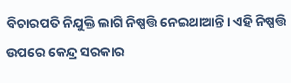ବିଚାରପତି ନିଯୁକ୍ତି ଲାଗି ନିଷ୍ପତ୍ତି ନେଇଥାଆନ୍ତି। ଏହି ନିଷ୍ପତ୍ତି ଉପରେ କେନ୍ଦ୍ର ସରକାର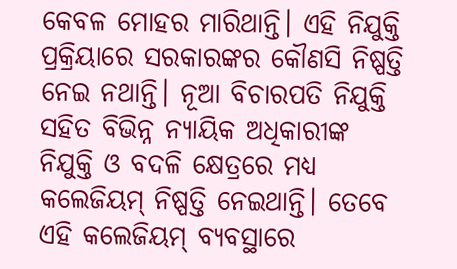କେବଳ ମୋହର ମାରିଥାନ୍ତି। ଏହି ନିଯୁକ୍ତି ପ୍ରକ୍ରିୟାରେ ସରକାରଙ୍କର କୌଣସି ନିଷ୍ପତ୍ତି ନେଇ ନଥାନ୍ତି। ନୂଆ ବିଚାରପତି ନିଯୁକ୍ତି ସହିତ ବିଭିନ୍ନ ନ୍ୟାୟିକ ଅଧିକାରୀଙ୍କ ନିଯୁକ୍ତି ଓ ବଦଳି କ୍ଷେତ୍ରରେ ମଧ୍ୟ କଲେଜିୟମ୍ ନିଷ୍ପତ୍ତି ନେଇଥାନ୍ତି। ତେବେ ଏହି କଲେଜିୟମ୍ ବ୍ୟବସ୍ଥାରେ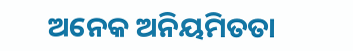ଅନେକ ଅନିୟମିତତା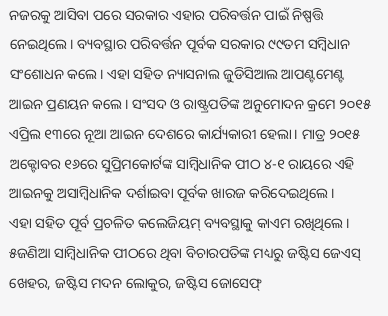ନଜରକୁ ଆସିବା ପରେ ସରକାର ଏହାର ପରିବର୍ତ୍ତନ ପାଇଁ ନିଷ୍ପତ୍ତି ନେଇଥିଲେ। ବ୍ୟବସ୍ଥାର ପରିବର୍ତ୍ତନ ପୂର୍ବକ ସରକାର ୯୯ତମ ସମ୍ବିଧାନ ସଂଶୋଧନ କଲେ। ଏହା ସହିତ ନ୍ୟାସନାଲ ଜୁଡିସିଆଲ ଆପଣ୍ଟମେଣ୍ଟ ଆଇନ ପ୍ରଣୟନ କଲେ। ସଂସଦ ଓ ରାଷ୍ଟ୍ରପତିଙ୍କ ଅନୁମୋଦନ କ୍ରମେ ୨୦୧୫ ଏପ୍ରିଲ ୧୩ରେ ନୂଆ ଆଇନ ଦେଶରେ କାର୍ଯ୍ୟକାରୀ ହେଲା। ମାତ୍ର ୨୦୧୫ ଅକ୍ଟୋବର ୧୬ରେ ସୁପ୍ରିମକୋର୍ଟଙ୍କ ସାମ୍ବିଧାନିକ ପୀଠ ୪-୧ ରାୟରେ ଏହି ଆଇନକୁ ଅସାମ୍ବିଧାନିକ ଦର୍ଶାଇବା ପୂର୍ବକ ଖାରଜ କରିଦେଇଥିଲେ।
ଏହା ସହିତ ପୂର୍ବ ପ୍ରଚଳିତ କଲେଜିୟମ୍ ବ୍ୟବସ୍ଥାକୁ କାଏମ ରଖିଥିଲେ। ୫ଜଣିଆ ସାମ୍ବିଧାନିକ ପୀଠରେ ଥିବା ବିଚାରପତିଙ୍କ ମଧ୍ୟରୁ ଜଷ୍ଟିସ ଜେଏସ୍ ଖେହର, ଜଷ୍ଟିସ ମଦନ ଲୋକୁର, ଜଷ୍ଟିସ ଜୋସେଫ୍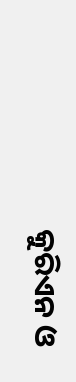କୁରିଏନ ଓ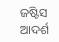ଜଷ୍ଟିସ ଆଦର୍ଶ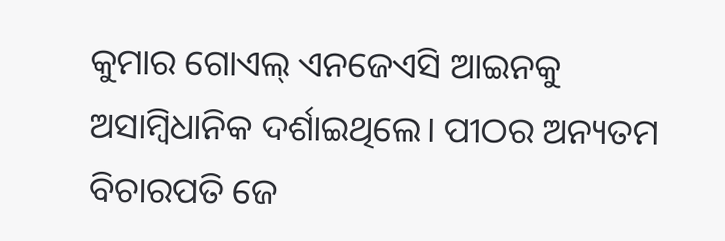କୁମାର ଗୋଏଲ୍ ଏନଜେଏସି ଆଇନକୁ ଅସାମ୍ବିଧାନିକ ଦର୍ଶାଇଥିଲେ। ପୀଠର ଅନ୍ୟତମ ବିଚାରପତି ଜେ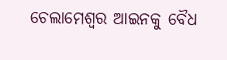ଚେଲାମେଶ୍ବର ଆଇନକୁ ବୈଧ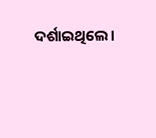ଦର୍ଶାଇଥିଲେ।